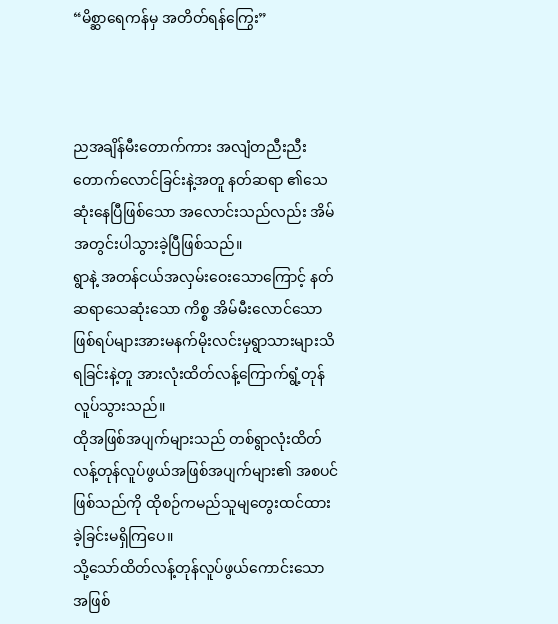“မိစ္ဆာရေကန်မှ အတိတ်ရန်ကြွေး”



ညအချိန်မီးတောက်ကား အလျံတညီးညီးတောက်လောင်ခြင်းနဲ့အတူ နတ်ဆရာ ၏သေဆုံးနေပြီဖြစ်သော အလောင်းသည်လည်း အိမ် အတွင်းပါသွားခဲ့ပြီဖြစ်သည်။
ရွာနဲ့ အတန်ငယ်အလှမ်းဝေးသောကြောင့် နတ်ဆရာသေဆုံးသော ကိစ္စ အိမ်မီးလောင်သောဖြစ်ရပ်များအားမနက်မိုးလင်းမှရွာသားများသိရခြင်းနဲ့တူ အားလုံးထိတ်လန့်ကြောက်ရွံ့တုန်လူပ်သွားသည်။
ထိုအဖြစ်အပျက်များသည် တစ်ရွာလုံးထိတ်လန့်တုန်လူပ်ဖွယ်အဖြစ်အပျက်များ၏ အစပင်ဖြစ်သည်ကို ထိုစဉ်ကမည်သူမျတွေးထင်ထားခဲ့ခြင်းမရှိကြပေ။
သို့သော်ထိတ်လန့်တုန်လူပ်ဖွယ်ကောင်းသော အဖြစ်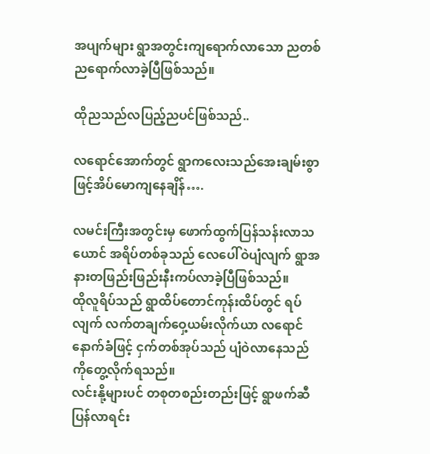အပျက်များ ရွာအတွင်းကျရောက်လာသော ညတစ်ညရောက်လာခဲ့ပြီဖြစ်သည်။

ထိုညသည်လပြည့်ညပင်ဖြစ်သည်..

လရောင်အောက်တွင် ရွာကလေးသည်အေးချမ်းစွာဖြင့်အိပ်မောကျနေချိန်….

လမင်းကြီးအတွင်းမှ ဖောက်ထွက်ပြန်သန်းလာသယောင် အရိပ်တစ်ခုသည် လေပေါ်ဝဲပျံလျက် ရွာအနားတဖြည်းဖြည်းနီးကပ်လာခဲ့ပြီဖြစ်သည်။
ထိုလူရိပ်သည် ရွာထိပ်တောင်ကုန်းထိပ်တွင် ရပ်လျက် လက်တချက်ဝှေ့ယမ်းလိုက်ယာ လရောင်နောက်ခံဖြင့် ငှက်တစ်အုပ်သည် ပျံဝဲလာနေသည်ကိုတွေ့လိုက်ရသည်။
လင်းနို့များပင် တစုတစည်းတည်းဖြင့် ရွာဖက်ဆီပြန်လာရင်း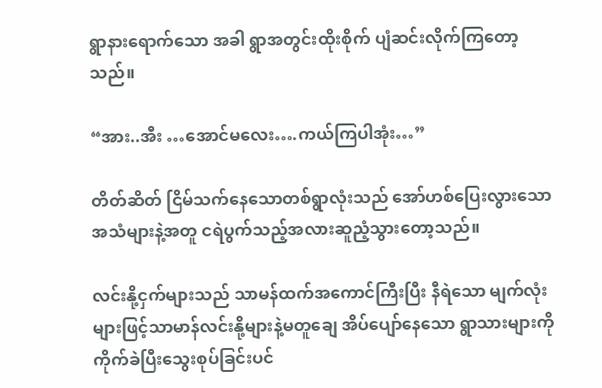ရွာနားရောက်သော အခါ ရွာအတွင်းထိုးစိုက် ပျံဆင်းလိုက်ကြတော့သည်။

“အား..အီး …အောင်မလေး….ကယ်ကြပါအုံး…”

တိတ်ဆိတ် ငြိမ်သက်နေသောတစ်ရွာလုံးသည် အော်ဟစ်ပြေးလွားသော အသံများနဲ့အတူ ငရဲပွက်သည့်အလားဆူညံ့သွားတော့သည်။

လင်းနို့ငှက်များသည် သာမန်ထက်အကောင်ကြီးပြီး နီရဲသော မျက်လုံးများဖြင့်သာမာန်လင်းနို့များနဲ့မတူချေ အိပ်ပျော်နေသော ရွာသားများကို ကိုက်ခဲပြီးသွေးစုပ်ခြင်းပင်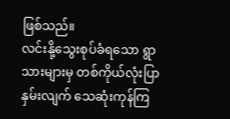ဖြစ်သည်။
လင်းနို့သွေးစုပ်ခံရသော ရွာသားများမှ တစ်ကိုယ်လုံးပြာနှမ်းလျက် သေဆုံးကုန်ကြ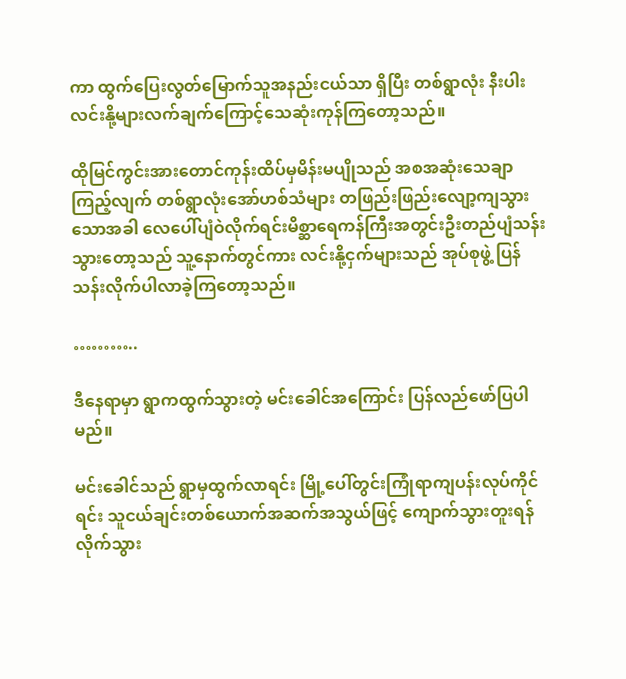ကာ ထွက်ပြေးလွတ်မြောက်သူအနည်းငယ်သာ ရှိပြီး တစ်ရွာလုံး နီးပါးလင်းနို့များလက်ချက်ကြောင့်သေဆုံးကုန်ကြတော့သည်။

ထိုမြင်ကွင်းအားတောင်ကုန်းထိပ်မှမိန်းမပျိုသည် အစအဆုံးသေချာကြည့်လျက် တစ်ရွာလုံးအော်ဟစ်သံများ တဖြည်းဖြည်းလျော့ကျသွားသောအခါ လေပေါ်ပျံဝဲလိုက်ရင်းမိစ္ဆာရေကန်ကြီးအတွင်းဦးတည်ပျံသန်းသွားတော့သည် သူ့နောက်တွင်ကား လင်းနို့ငှက်များသည် အုပ်စုဖွဲ့ ပြန်သန်းလိုက်ပါလာခဲ့ကြတော့သည်။

………..

ဒီနေရာမှာ ရွာကထွက်သွားတဲ့ မင်းခေါင်အကြောင်း ပြန်လည်ဖော်ပြပါမည်။

မင်းခေါင်သည် ရွာမှထွက်လာရင်း မြို့ပေါ်တွင်းကြုံရာကျပန်းလုပ်ကိုင်ရင်း သူငယ်ချင်းတစ်ယောက်အဆက်အသွယ်ဖြင့် ကျောက်သွားတူးရန် လိုက်သွား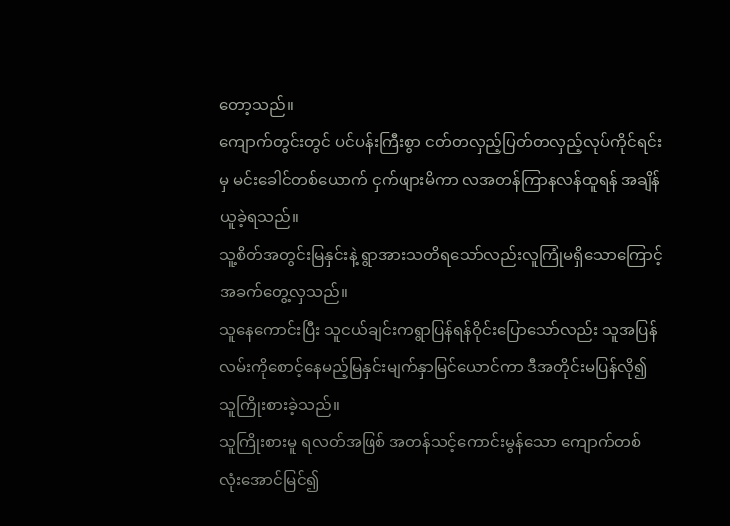တော့သည်။
ကျောက်တွင်းတွင် ပင်ပန်းကြီးစွာ ငတ်တလှည့်ပြတ်တလှည့်လုပ်ကိုင်ရင်းမှ မင်းခေါင်တစ်ယောက် ငှက်ဖျားမိကာ လအတန်ကြာနလန်ထူရန် အချိန်ယူခဲ့ရသည်။
သူ့စိတ်အတွင်းမြနှင်းနဲ့ ရွာအားသတိရသော်လည်းလူကြုံမရှိသောကြောင့် အခက်တွေ့လှသည်။
သူနေကောင်းပြီး သူငယ်ချင်းကရွာပြန်ရန်ဝိုင်းပြောသော်လည်း သူအပြန်လမ်းကိုစောင့်နေမည့်မြနှင်းမျက်နှာမြင်ယောင်ကာ ဒီအတိုင်းမပြန်လို၍ သူကြိုးစားခဲ့သည်။
သူကြိုးစားမူ ရလတ်အဖြစ် အတန်သင့်ကောင်းမွန်သော ကျောက်တစ်လုံးအောင်မြင်၍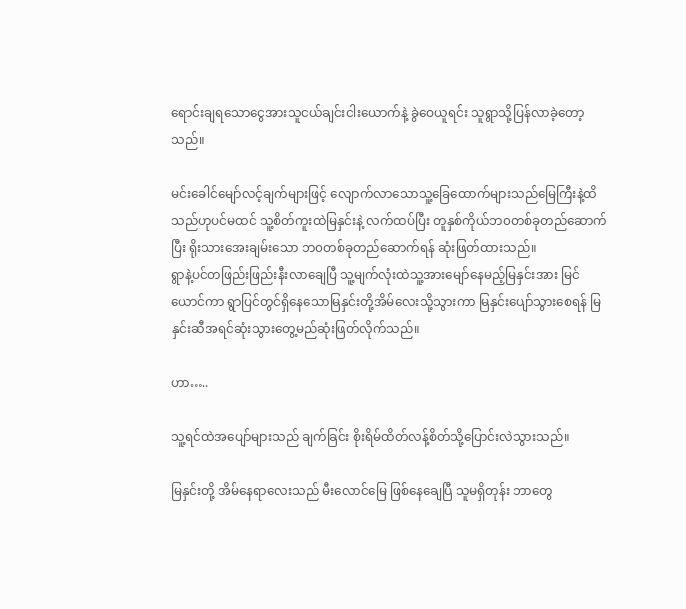ရောင်းချရသောငွေအားသူငယ်ချင်းငါးယောက်နဲ့ ခွဲဝေယူရင်း သူရွာသို့ပြန်လာခဲ့တော့သည်။

မင်းခေါင်မျော်လင့်ချက်များဖြင့် လျောက်လာသောသူ့ခြေထောက်များသည်မြေကြီးနဲ့ထိသည်ဟုပင်မထင် သူ့စိတ်ကူးထဲမြနှင်းနဲ့ လက်ထပ်ပြီး တူနှစ်ကိုယ်ဘ၀တစ်ခုတည်ဆောက်ပြီး ရိုးသားအေးချမ်းသော ဘ၀တစ်ခုတည်ဆောက်ရန် ဆုံးဖြတ်ထားသည်။
ရွာနဲ့ပင်တဖြည်းဖြည်းနီးလာချေပြီ သူ့မျက်လုံးထဲသူ့အားမျော်နေမည့်မြနှင်းအား မြင်ယောင်ကာ ရွာပြင်တွင်ရှိနေသောမြနှင်းတို့အိမ်လေးသို့သွားကာ မြနှင်းပျော်သွားစေရန် မြနှင်းဆီအရင်ဆုံးသွားတွေ့မည်ဆုံးဖြတ်လိုက်သည်။

ဟာ…..

သူ့ရင်ထဲအပျော်များသည် ချက်ခြင်း စိုးရိမ်ထိတ်လန့်စိတ်သို့ပြောင်းလဲသွားသည်။

မြနှင်းတို့ အိမ်နေရာလေးသည် မီးလောင်မြေ ဖြစ်နေချေပြီ သူမရှိတုန်း ဘာတွေ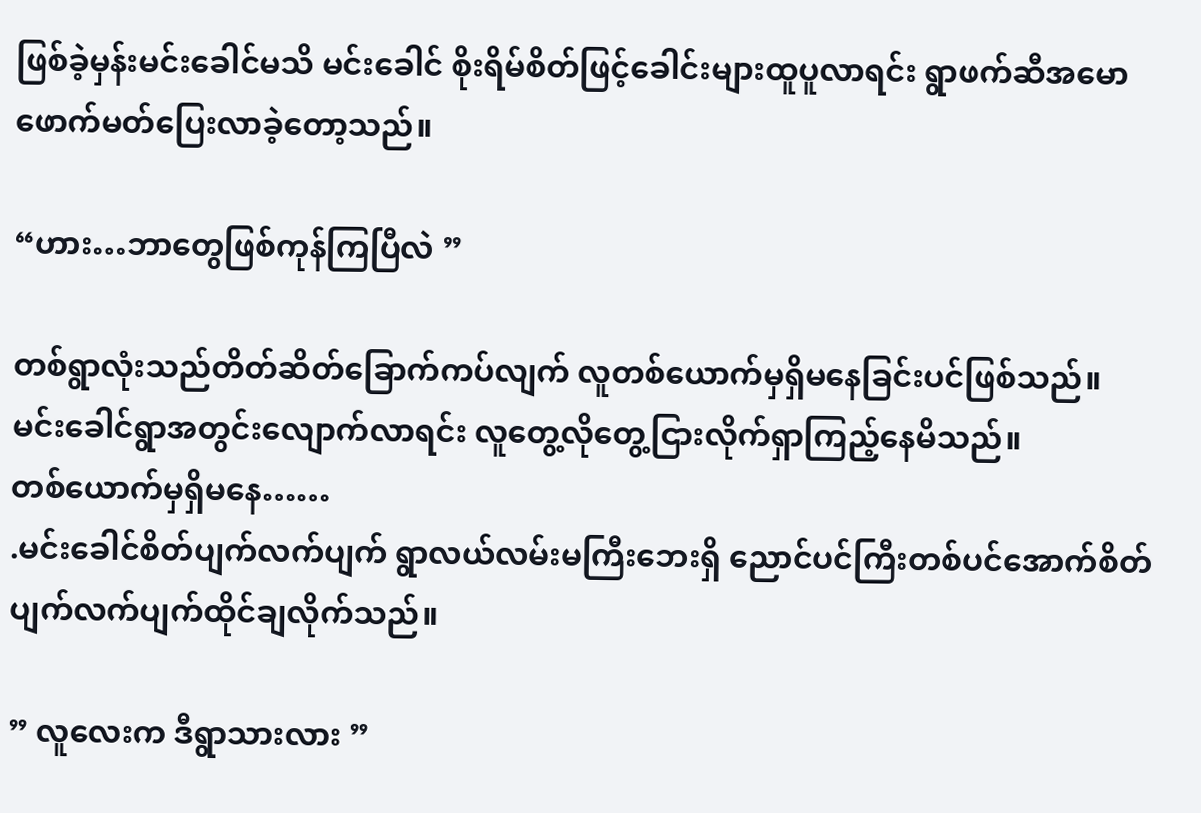ဖြစ်ခဲ့မှန်းမင်းခေါင်မသိ မင်းခေါင် စိုးရိမ်စိတ်ဖြင့်ခေါင်းများထူပူလာရင်း ရွာဖက်ဆီအမောဖောက်မတ်ပြေးလာခဲ့တော့သည်။

“ဟား…ဘာတွေဖြစ်ကုန်ကြပြီလဲ ”

တစ်ရွာလုံးသည်တိတ်ဆိတ်ခြောက်ကပ်လျက် လူတစ်ယောက်မှရှိမနေခြင်းပင်ဖြစ်သည်။
မင်းခေါင်ရွာအတွင်းလျောက်လာရင်း လူတွေ့လိုတွေ့ငြားလိုက်ရှာကြည့်နေမိသည်။
တစ်ယောက်မှရှိမနေ……
.မင်းခေါင်စိတ်ပျက်လက်ပျက် ရွာလယ်လမ်းမကြီးဘေးရှိ ညောင်ပင်ကြီးတစ်ပင်အောက်စိတ်ပျက်လက်ပျက်ထိုင်ချလိုက်သည်။

” လူလေးက ဒီရွာသားလား ”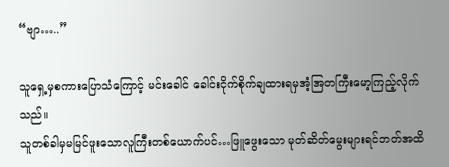“ဗျာ…..”

သူရှေ့မှစကားပြောသံကြောင့် မင်းခေါင် ခေါင်းငိုက်စိုက်ချထားရမှအံ့အြတကြီးမော့ကြည့်လိုက်သည်။
သူတစ်ခါမှမမြင်ဖူးသောလူကြီးတစ်ယောက်ပင်…ဖြူဖွေးသော မုတ်ဆိတ်မွေးများရင်ဘတ်အထိ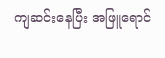ကျဆင်းနေပြီး အဖြူရောင်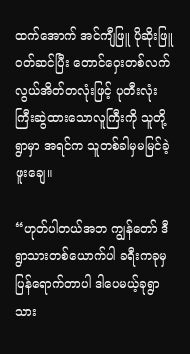ထက်အောက် အင်ကျီဖြူ ပိုဆိုးဖြူ ၀တ်ဆင်ပြီး တောင်ဝှေးတစ်လက် လွယ်အိတ်တလုံးဖြင့် ပုတီးလုံးကြီးဆွဲထားသောလူကြီးကို သူတို့ရွာမှာ အရင်က သူတစ်ခါမှမမြင်ခဲ့ဖူးချေ။

“ဟုတ်ပါတယ်အဘ ကျွန်တော် ဒီရွာသားတစ်ယောက်ပါ ခရီးကခုမှပြန်ရောက်တာပါ ဒါပေမယ့်ခုရွာသား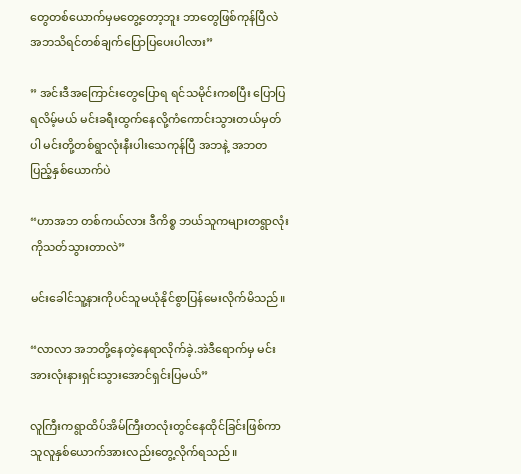တွေတစ်ယောက်မှမတွေ့တော့ဘူး ဘာတွေဖြစ်ကုန်ပြီလဲ အဘသိရင်တစ်ချက်ပြောပြပေးပါလား”

” အင်းဒီအကြောင်းတွေပြောရ ရင်သမိုင်းကစပြီး ပြောပြရလိမ့်မယ် မင်းခရီးထွက်နေလို့ကံကောင်းသွားတယ်မှတ်ပါ မင်းတို့တစ်ရွာလုံးနီးပါးသေကုန်ပြီ အဘနဲ့ အဘတပြည့်နှစ်ယောက်ပဲ

“ဟာအဘ တစ်ကယ်လား ဒီကိစ္စ ဘယ်သူကများတရွာလုံး ကိုသတ်သွားတာလဲ”

မင်းခေါင်သူ့နားကိုပင်သူမယုံနိုင်စွာပြန်မေးလိုက်မိသည်။

“လာလာ အဘတို့နေတဲ့နေရာလိုက်ခဲ့.အဲဒီရောက်မှ မင်းအားလုံးနားရှင်းသွားအောင်ရှင်းပြမယ်”

လူကြီးကရွာထိပ်အိမ်ကြီးတလုံးတွင်နေထိုင်ခြင်းဖြစ်ကာသူလူနှစ်ယောက်အားလည်းတွေ့လိုက်ရသည်။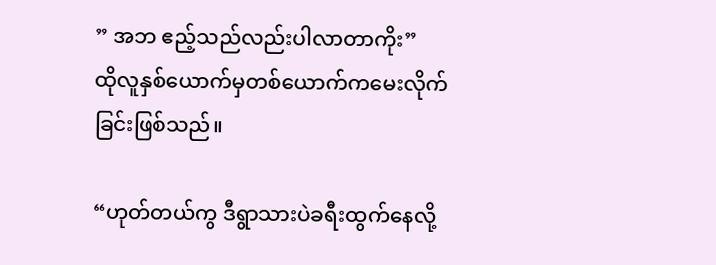” အဘ ဧည့်သည်လည်းပါလာတာကိုး”
ထိုလူနှစ်ယောက်မှတစ်ယောက်ကမေးလိုက်ခြင်းဖြစ်သည်။

“ဟုတ်တယ်ကွ ဒီရွာသားပဲခရီးထွက်နေလို့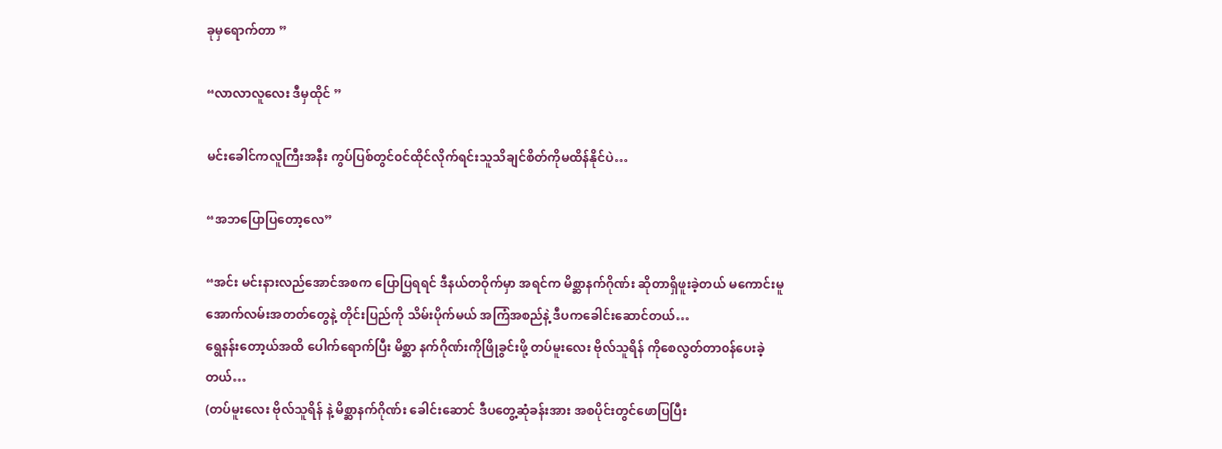ခုမှရောက်တာ ”

“လာလာလူလေး ဒီမှထိုင် ”

မင်းခေါင်ကလူကြီးအနီး ကွပ်ပြစ်တွင်၀င်ထိုင်လိုက်ရင်းသူသိချင်စိတ်ကိုမထိန်နိုင်ပဲ…

“အဘပြောပြတော့လေ”

“အင်း မင်းနားလည်အောင်အစက ပြောပြရရင် ဒီနယ်တဝိုက်မှာ အရင်က မိစ္ဆာနက်ဂိုဏ်း ဆိုတာရှိဖူးခဲ့တယ် မကောင်းမူအောက်လမ်းအတတ်တွေနဲ့ တိုင်းပြည်ကို သိမ်းပိုက်မယ် အကြံအစည်နဲ့ ဒီပကခေါင်းဆောင်တယ်…
ရွေနန်းတော့ယ်အထိ ပေါက်ရောက်ပြီး မိစ္ဆာ နက်ဂိုဏ်းကိုဖြိုခွင်းဖို့ တပ်မူးလေး ဗိုလ်သူရိန် ကိုစေလွတ်တာ၀န်ပေးခဲ့တယ်…
(တပ်မူးလေး ဗိုလ်သူရိန် နဲ့ မိစ္ဆာနက်ဂိုဏ်း ခေါင်းဆောင် ဒီပတွေ့ဆုံခန်းအား အစပိုင်းတွင်ဖောပြပြီး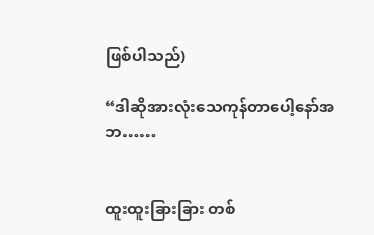ဖြစ်ပါသည်)

“ဒါဆိုအားလုံးသေကုန်တာပေါ့နော်အဘ……


ထူးထူးခြားခြား တစ်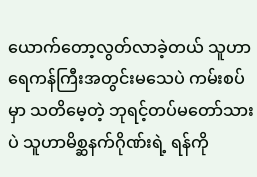ယောက်တော့လွတ်လာခဲ့တယ် သူဟာ ရေကန်ကြီးအတွင်းမသေပဲ ကမ်းစပ်မှာ သတိမေ့တဲ့ ဘုရင့်တပ်မတော်သားပဲ သူဟာမိစ္ဆနက်ဂိုဏ်းရဲ့ ရန်ကို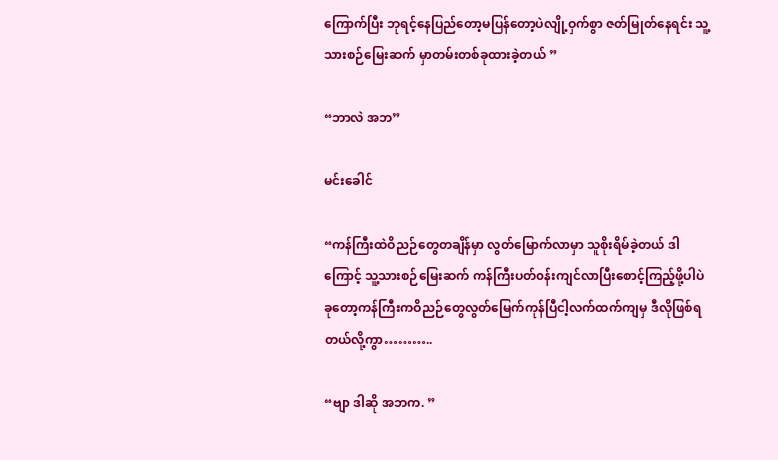ကြောက်ပြီး ဘုရင့်နေပြည်တော့မပြန်တော့ပဲလျို့ဝှက်စွာ ဇတ်မြုတ်နေရင်း သူ့သားစဉ်မြေးဆက် မှာတမ်းတစ်ခုထားခဲ့တယ် ”

“ဘာလဲ အဘ”

မင်းခေါင်

“ကန်ကြီးထဲဝိညဉ်တွေတချိန်မှာ လွတ်မြောက်လာမှာ သူစိုးရိမ်ခဲ့တယ် ဒါကြောင့် သူ့သားစဉ်မြေးဆက် ကန်ကြီးပတ်၀န်းကျင်လာပြီးစောင့်ကြည့်ဖို့ပါပဲ ခုတော့ကန်ကြီးကဝိညဉ်တွေလွတ်မြေက်ကုန်ပြီငါ့လက်ထက်ကျမှ ဒီလိုဖြစ်ရတယ်လို့ကွာ………..

“ဗျာ ဒါဆို အဘက. ”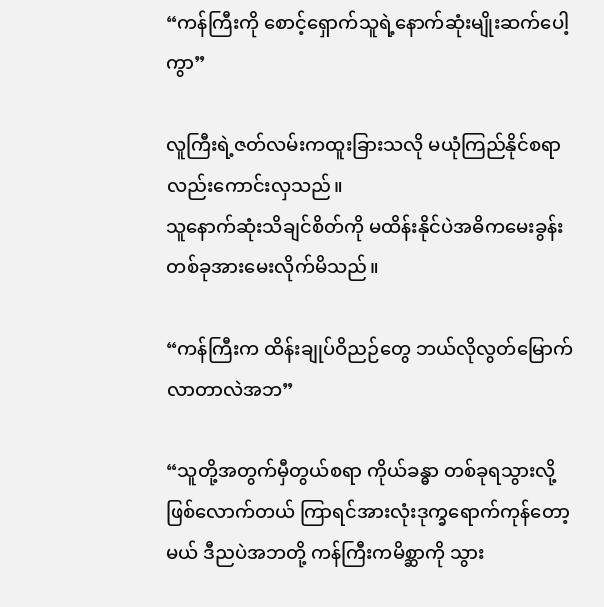“ကန်ကြီးကို စောင့်ရှောက်သူရဲ့နောက်ဆုံးမျိုးဆက်ပေါ့ကွာ”

လူကြီးရဲ့ဇတ်လမ်းကထူးခြားသလို မယုံကြည်နိုင်စရာလည်းကောင်းလှသည်။
သူနောက်ဆုံးသိချင်စိတ်ကို မထိန်းနိုင်ပဲအဓိကမေးခွန်းတစ်ခုအားမေးလိုက်မိသည်။

“ကန်ကြီးက ထိန်းချုပ်ဝိညဉ်တွေ ဘယ်လိုလွတ်မြောက်လာတာလဲအဘ”

“သူတို့အတွက်မှီတွယ်စရာ ကိုယ်ခန္ဓာ တစ်ခုရသွားလို့ဖြစ်လောက်တယ် ကြာရင်အားလုံးဒုက္ခရောက်ကုန်တော့မယ် ဒီညပဲအဘတို့ ကန်ကြီးကမိစ္ဆာကို သွား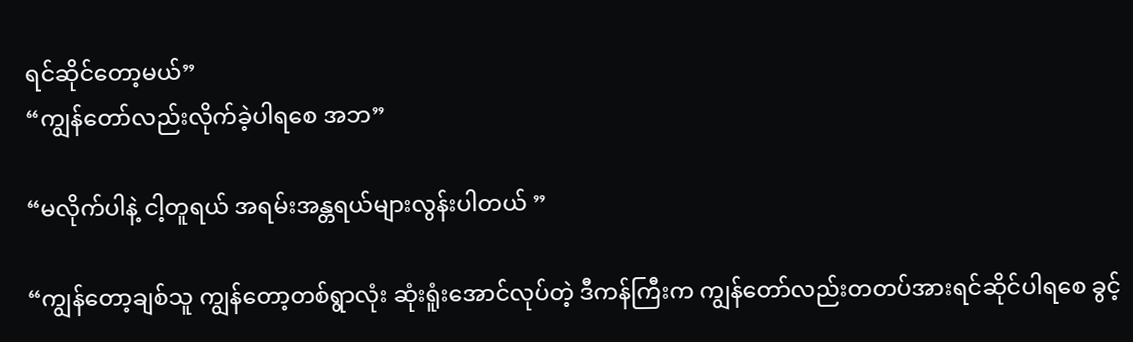ရင်ဆိုင်တော့မယ်”
“ကျွန်တော်လည်းလိုက်ခဲ့ပါရစေ အဘ”

“မလိုက်ပါနဲ့ ငါ့တူရယ် အရမ်းအန္တရယ်များလွန်းပါတယ် ”

“ကျွန်တော့ချစ်သူ ကျွန်တော့တစ်ရွာလုံး ဆုံးရူံးအောင်လုပ်တဲ့ ဒီကန်ကြီးက ကျွန်တော်လည်းတတပ်အားရင်ဆိုင်ပါရစေ ခွင့်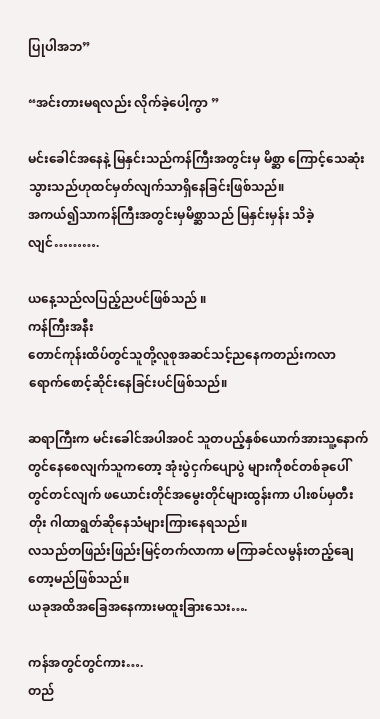ပြုပါအဘ”

“အင်းတားမရလည်း လိုက်ခဲ့ပေါ့ကွာ ”

မင်းခေါင်အနေနဲ့ မြနှင်းသည်ကန်ကြီးအတွင်းမှ မိစ္ဆာ ကြောင့်သေဆုံးသွားသည်ဟုထင်မှတ်လျက်သာရှိနေခြင်းဖြစ်သည်။
အကယ်၍သာကန်ကြီးအတွင်းမှမိစ္ဆာသည် မြနှင်းမှန်း သိခဲ့လျင်……….

ယနေ့သည်လပြည့်ညပင်ဖြစ်သည် ။
ကန်ကြီးအနီး
တောင်ကုန်းထိပ်တွင်သူတို့လူစုအဆင်သင့်ညနေကတည်းကလာရောက်စောင့်ဆိုင်းနေခြင်းပင်ဖြစ်သည်။

ဆရာကြီးက မင်းခေါင်အပါအ၀င် သူတပည့်နှစ်ယောက်အားသူ့နောက်တွင်နေစေလျက်သူကတော့ အုံးပွဲငှက်ပျောပွဲ များကီုစင်တစ်ခုပေါ်တွင်တင်လျက် ဖယောင်းတိုင်အမွေးတိုင်များထွန်းကာ ပါးစပ်မှတီးတိုး ဂါထာရွတ်ဆိုနေသံများကြားနေရသည်။
လသည်တဖြည်းဖြည်းမြင့်တက်လာကာ မကြာခင်လမွန်းတည့်ချေတော့မည်ဖြစ်သည်။
ယခုအထိအခြေအနေကားမထူးခြားသေး….

ကန်အတွင်တွင်ကား….
တည်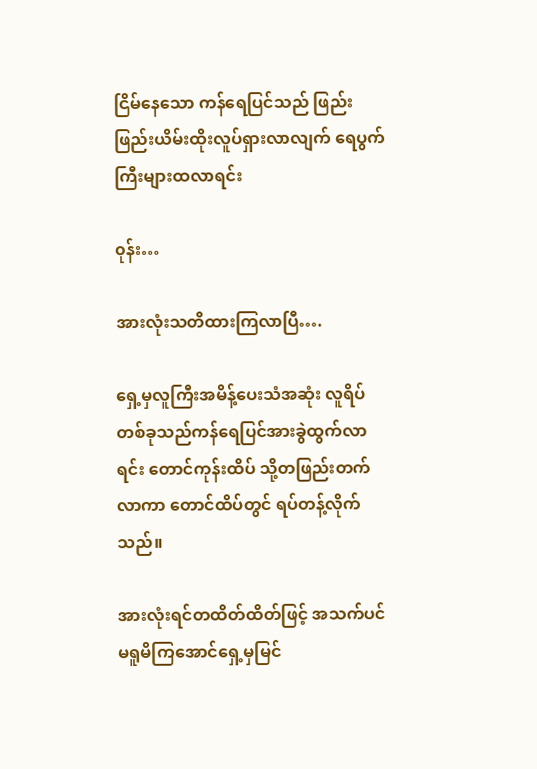ငြိမ်နေသော ကန်ရေပြင်သည် ဖြည်းဖြည်းယိမ်းထိုးလူပ်ရှားလာလျက် ရေပွက်ကြီးများထလာရင်း

၀ုန်း…

အားလုံးသတိထားကြလာပြီ….

ရှေ့မှလူကြီးအမိန့်ပေးသံအဆုံး လူရိပ်တစ်ခုသည်ကန်ရေပြင်အားခွဲထွက်လာရင်း တောင်ကုန်းထိပ် သို့တဖြည်းတက်လာကာ တောင်ထိပ်တွင် ရပ်တန့်လိုက်သည်။

အားလုံးရင်တထိတ်ထိတ်ဖြင့် အသက်ပင်မရူမိကြအောင်ရှေ့မှမြင်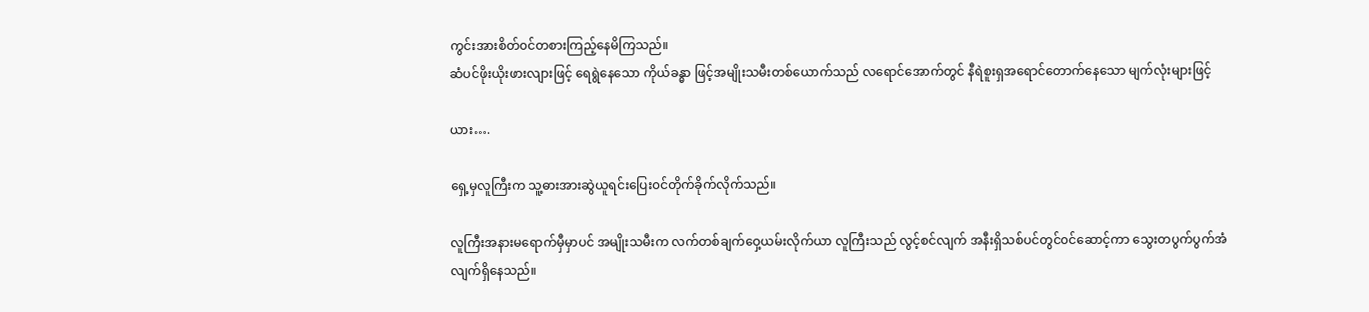ကွင်းအားစိတ်၀င်တစားကြည့်နေမိကြသည်။
ဆံပင်ဖိုးယိုးဖားလျားဖြင့် ရေရွဲနေသော ကိုယ်ခန္ဓာ ဖြင့်အမျိုးသမီးတစ်ယောက်သည် လရောင်အောက်တွင် နီရဲစူးရှအရောင်တောက်နေသော မျက်လုံးများဖြင့်

ယား….

ရှေ့မှလူကြီးက သူ့ဓားအားဆွဲယူရင်းပြေး၀င်တိုက်ခိုက်လိုက်သည်။

လူကြီးအနားမရောက်မှီမှာပင် အမျိုးသမီးက လက်တစ်ချက်ဝှေ့ယမ်းလိုက်ယာ လူကြီးသည် လွင့်စင်လျက် အနီးရှိသစ်ပင်တွင်၀င်ဆောင့်ကာ သွေးတပွက်ပွက်အံလျက်ရှိနေသည်။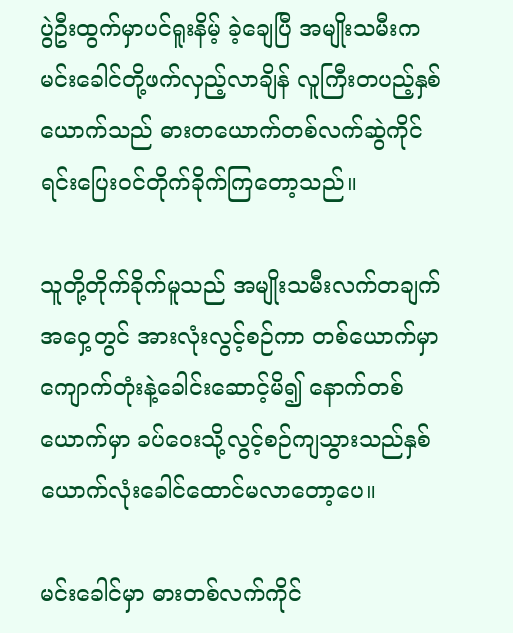ပွဲဦးထွက်မှာပင်ရူးနိမ့် ခဲ့ချေပြီ အမျိုးသမီးက မင်းခေါင်တို့ဖက်လှည့်လာချိန် လူကြီးတပည့်နှစ်ယောက်သည် ဓားတယောက်တစ်လက်ဆွဲကိုင်ရင်းပြေး၀င်တိုက်ခိုက်ကြတော့သည်။

သူတို့တိုက်ခိုက်မူသည် အမျိုးသမီးလက်တချက်အဝှေ့တွင် အားလုံးလွင့်စဉ်ကာ တစ်ယောက်မှာကျောက်တုံးနဲ့ခေါင်းဆောင့်မိ၍ နောက်တစ်ယောက်မှာ ခပ်ဝေးသို့လွင့်စဉ်ကျသွားသည်နှစ်ယောက်လုံးခေါင်ထောင်မလာတော့ပေ။

မင်းခေါင်မှာ ဓားတစ်လက်ကိုင်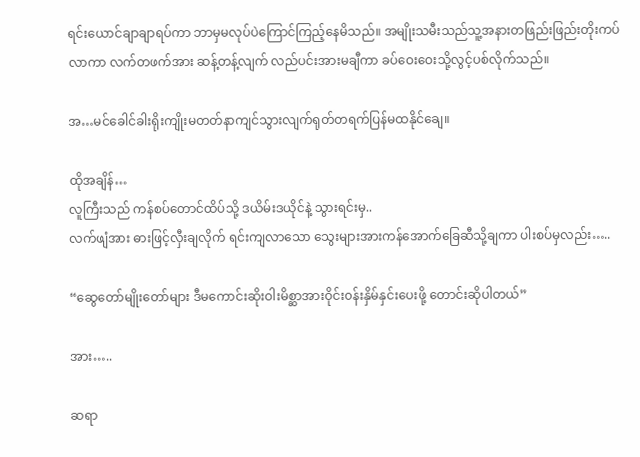ရင်းယောင်ချာချာရပ်ကာ ဘာမှမလုပ်ပဲကြောင်ကြည့်နေမိသည်။ အမျိုးသမီးသည်သူ့အနားတဖြည်းဖြည်းတိုးကပ်လာကာ လက်တဖက်အား ဆန့်တန့်လျက် လည်ပင်းအားမချီကာ ခပ်ဝေးဝေးသို့လွင့်ပစ်လိုက်သည်။

အ…မင်ခေါင်ခါးရိုးကျိုးမတတ်နာကျင်သွားလျက်ရုတ်တရက်ပြန်မထနိုင်ချေ။

ထိုအချိန်…
လူကြီးသည် ကန်စပ်တောင်ထိပ်သို့ ဒယိမ်းဒယိုင်နဲ့ သွားရင်းမှ..
လက်ဖျံအား ဓားဖြင့်လှီးချလိုက် ရင်းကျလာသော သွေးများအားကန်အောက်ခြေဆီသို့ချကာ ပါးစပ်မှလည်း…..

“ဆွေတော်မျိုးတော်များ ဒီမကောင်းဆိုးဝါးမိစ္ဆာအားဝိုင်း၀န်းနှိမ်နှင်းပေးဖို့ တောင်းဆိုပါတယ်”

အား…..

ဆရာ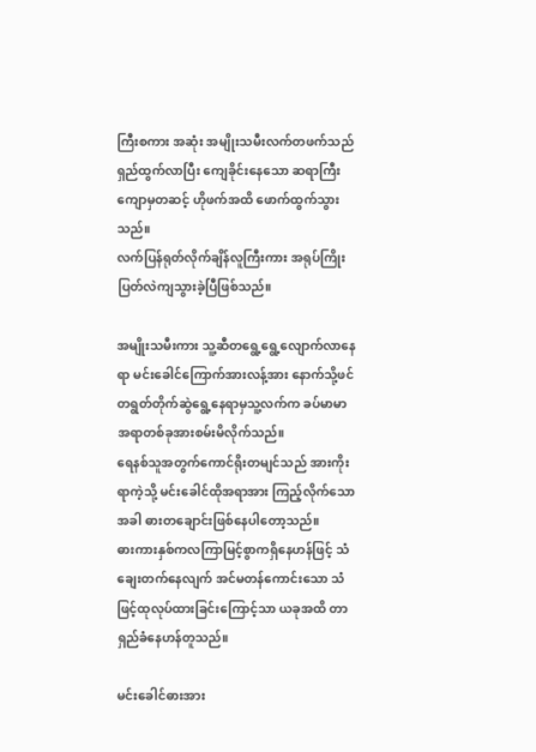ကြီးစကား အဆုံး အမျိုးသမီးလက်တဖက်သည်ရှည်ထွက်လာပြီး ကျေခိုင်းနေသော ဆရာကြီးကျောမှတဆင့် ဟိုဖက်အထိ ဖောက်ထွက်သွားသည်။
လက်ပြန်ရုတ်လိုက်ချိန်လူကြီးကား အရုပ်ကြိုးပြတ်လဲကျသွားခဲ့ပြီဖြစ်သည်။

အမျိုးသမီးကား သူ့ဆီတရွေ့ရွေ့လျောက်လာနေရာ မင်းခေါင်ကြောက်အားလန့်အား နောက်သို့ဖင်တရွတ်တိုက်ဆွဲရွေ့နေရာမှသူ့လက်က ခပ်မာမာ အရာတစ်ခုအားစမ်းမိလိုက်သည်။
ရေနစ်သူအတွက်ကောင်ရိုးတမျင်သည် အားကိုးရာကဲ့သို့ မင်းခေါင်ထိုအရာအား ကြည့်လိုက်သောအခါ ဓားတချောင်းဖြစ်နေပါတော့သည်။
ဓားကားနှစ်ကလကြာမြင့်စွာကရှိနေဟန်ဖြင့် သံချေးတက်နေလျက် အင်မတန်ကောင်းသော သံဖြင့်ထုလုပ်ထားခြင်းကြောင့်သာ ယခုအထိ တာရှည်ခံနေဟန်တူသည်။

မင်းခေါင်ဓားအား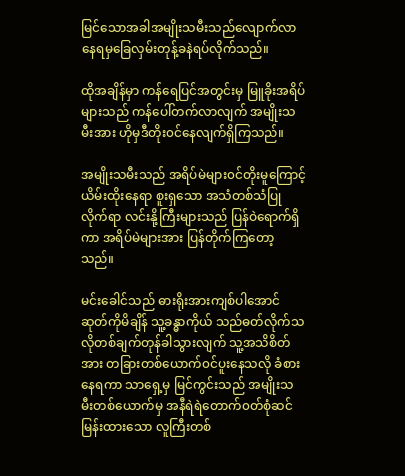မြင်သောအခါအမျိုးသမီးသည်လျောက်လာနေရမှခြေလှမ်းတုန့်ခနဲရပ်လိုက်သည်။

ထိုအချိန်မှာ ကန်ရေပြင်အတွင်းမှ မြူခိုးအရိပ်များသည် ကန်ပေါ်တက်လာလျက် အမျိုးသမီးအား ဟိုမှဒီတိုး၀င်နေလျက်ရှိကြသည်။

အမျိုးသမီးသည် အရိပ်မဲများ၀င်တိုးမူကြောင့်ယိမ်းထိုးနေရာ စူးရှသော အသံတစ်သံပြုလိုက်ရာ လင်းနို့ကြီးများသည် ပြန်ဝဲရောက်ရှိကာ အရိပ်မဲများအား ပြန်တိုက်ကြတော့သည်။

မင်းခေါင်သည် ဓားရိုးအားကျစ်ပါအောင်ဆုတ်ကိုမိချိန် သူ့ခန္ဓာကိုယ် သည်ဓတ်လိုက်သလိုတစ်ချက်တုန်ခါသွားလျက် သူ့အသိစိတ်အား တခြားတစ်ယောက်၀င်ပူးနေသလို ခံစားနေရကာ သာရှေ့မှ မြင်ကွင်းသည် အမျိုးသမီးတစ်ယောက်မှ အနီရဲရဲတောက်၀တ်စုံဆင်မြန်းထားသော လူကြီးတစ်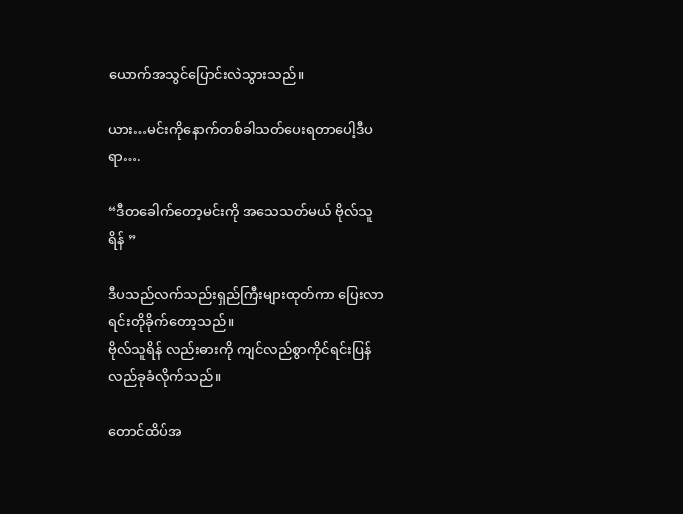ယောက်အသွင်ပြောင်းလဲသွားသည်။

ယား…မင်းကိုနောက်တစ်ခါသတ်ပေးရတာပေါ့ဒီပရာ….

“ဒီတခေါက်တော့မင်းကို အသေသတ်မယ် ဗိုလ်သူရိန် ”

ဒီပသည်လက်သည်းရှည်ကြီးများထုတ်ကာ ပြေးလာရင်းတိုခိုက်တော့သည်။
ဗိုလ်သူရိန် လည်းဓားကို ကျင်လည်စွာကိုင်ရင်းပြန်လည်ခုခံလိုက်သည်။

တောင်ထိပ်အ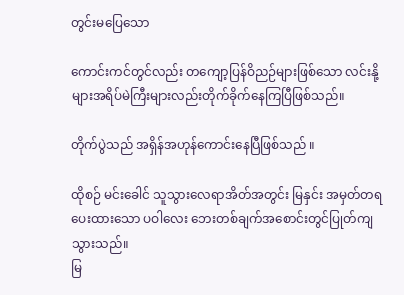တွင်းမပြေသော

ကောင်းကင်တွင်လည်း တကျော့ပြန်ဝိညဉ်များဖြစ်သော လင်းနို့များအရိပ်မဲကြီးများလည်းတိုက်ခိုက်နေကြပြီဖြစ်သည်။

တိုက်ပွဲသည် အရှိန်အဟုန်ကောင်းနေပြီဖြစ်သည် ။

ထိုစဉ် မင်းခေါင် သူသွားလေရာအိတ်အတွင်း မြနှင်း အမှတ်တရပေးထားသော ပဝါလေး ဘေးတစ်ချက်အစောင်းတွင်ပြုတ်ကျသွားသည်။
မြ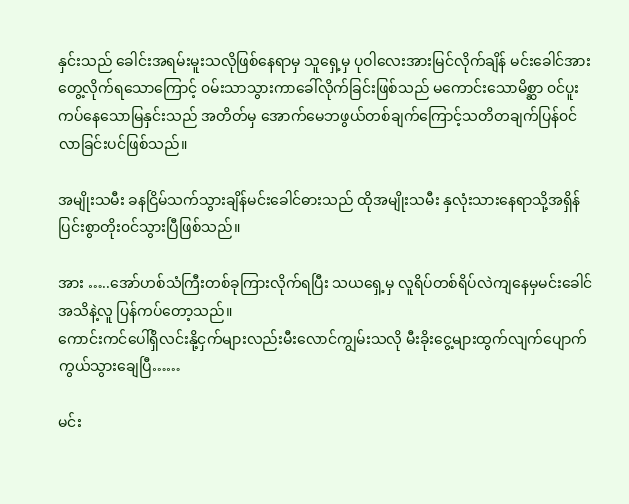နှင်းသည် ခေါင်းအရမ်းမူးသလိုဖြစ်နေရာမှ သူရှေ့မှ ပုဝါလေးအားမြင်လိုက်ချိန် မင်းခေါင်အားတွေ့လိုက်ရသောကြောင့် ၀မ်းသာသွားကာခေါ်လိုက်ခြင်းဖြစ်သည် မကောင်းသောမိစ္ဆာ ၀င်ပူးကပ်နေသောမြနှင်းသည် အတိတ်မှ အောက်မေဘဖွယ်တစ်ချက်ကြောင့်သတိတချက်ပြန်၀င်လာခြင်းပင်ဖြစ်သည်။

အမျိုးသမီး ခနငြိမ်သက်သွားချိန်မင်းခေါင်ဓားသည် ထိုအမျိုးသမီး နှလုံးသားနေရာသို့အရှိန်ပြင်းစွာတိုး၀င်သွားပြီဖြစ်သည်။

အား …..အော်ဟစ်သံကြီးတစ်ခုကြားလိုက်ရပြီး သယရှေ့မှ လူရိပ်တစ်ရိပ်လဲကျနေမှမင်းခေါင် အသိနဲ့လူ ပြန်ကပ်တော့သည်။
ကောင်းကင်ပေါ်ရှိလင်းနို့ငှက်များလည်းမီးလောင်ကျွမ်းသလို မီးခိုးငွေ့များထွက်လျက်ပျောက်ကွယ်သွားချေပြီ……

မင်း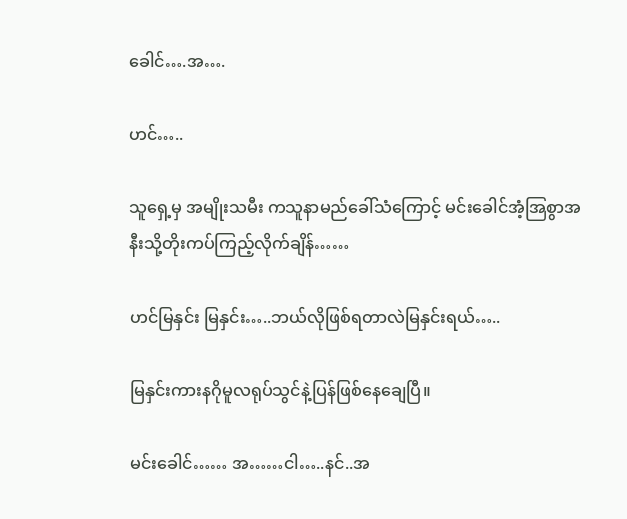ခေါင်….အ….

ဟင်…..

သူရှေ့မှ အမျိုးသမီး ကသူနာမည်ခေါ်သံကြောင့် မင်းခေါင်အံ့အြစွာအနီးသို့တိုးကပ်ကြည့်လိုက်ချိန်……

ဟင်မြနှင်း မြနှင်း…..ဘယ်လိုဖြစ်ရတာလဲမြနှင်းရယ်…..

မြနှင်းကားနဂိုမူလရုပ်သွင်နဲ့ပြန်ဖြစ်နေချေပြီ။

မင်းခေါင်…… အ……ငါ…..နင်..အ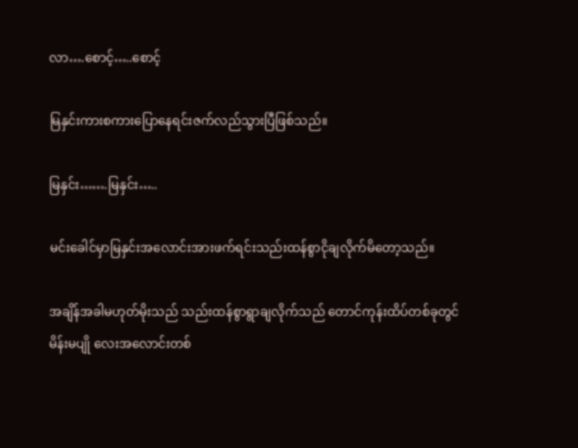လာ….စောင့်…..စောင့်

မြနှင်းကားစကားပြောနေရင်းဇက်လည်သွားပြီဖြစ်သည်။

မြနှင်း…….မြနှင်း…..

မင်းခေါင်မှာမြနှင်းအလောင်းအားဖက်ရင်းသည်းထန်စွာငိုချလိုက်မိတော့သည်။

အချိန်အခါမဟုတ်မိုးသည် သည်းထန်စွာရွာချလိုက်သည် တောင်ကုန်းထိပ်တစ်ခုတွင်မိန်းမပျို လေးအလောင်းတစ်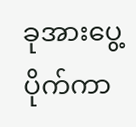ခုအားပွေ့ပိုက်ကာ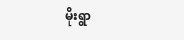မိုးရွာ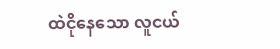ထဲငိုနေသော လူငယ်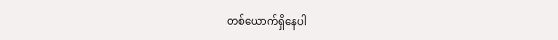တစ်ယောက်ရှိနေပါ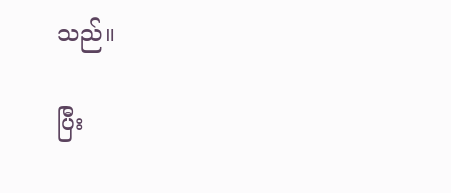သည်။

ပြီး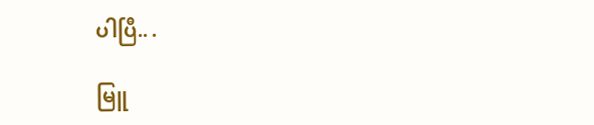ပါပြီ.. .

မြူ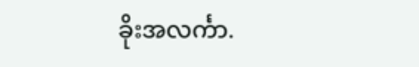ခိုးအလင်္ကာ.